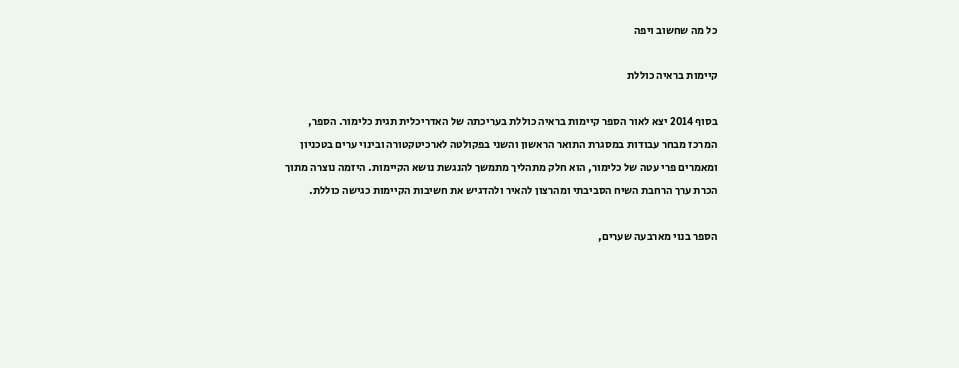כל מה שחשוב ויפה

קיימות בראיה כוללת

בסוף 2014 יצא לאור הספר קיימות בראיה כוללת בעריכתה של האדריכלית תגית כלימור. הספר, המרכז מבחר עבודות במסגרת התואר הראשון והשני בפקולטה לארכיטקטורה ובינוי ערים בטכניון ומאמרים פרי עטה של כלימור, הוא חלק מתהליך מתמשך להנגשת נושא הקיימות. היזמה נוצרה מתוך הכרת ערך הרחבת השיח הסביבתי ומהרצון להאיר ולהדגיש את חשיבות הקיימות כגישה כוללת.

הספר בנוי מארבעה שערים,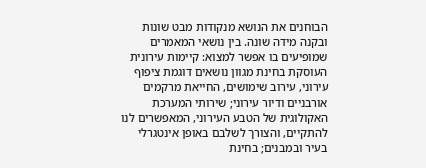הבוחנים את הנושא מנקודות מבט שונות ובקנה מידה שונה. בין נושאי המאמרים שמופיעים בו אפשר למצוא: קיימות עירונית העוסקת בחינת מגוון נושאים דוגמת ציפוף עירוני, עירוב שימושים, החייאת מרקמים אורבניים ודיור עירוני; שירותי המערכת האקולוגית של הטבע העירוני, המאפשרים לנו להתקיים, והצורך לשלבם באופן אינטגרלי בעיר ובמבנים; בחינת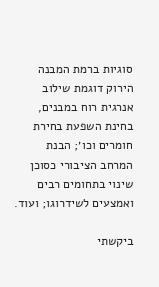סוגיות ברמת המבנה הירוק דוגמת שילוב אנרגית רוח במבנים, בחינת השפעת בחירת חומרים וכו׳; הבנת המרחב הציבורי כסוכן שינוי בתחומים רבים ואמצעים לשידרוגו; ועוד.

ביקשתי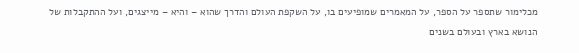מכלימור שתספר על הספר, על המאמרים שמופיעים בו, על השקפת העולם והדרך שהוא – והיא – מייצגים, ועל ההתקבלות של הנושא בארץ ובעולם בשנים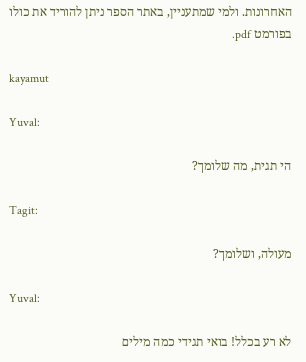האחרונות. ולמי שמתעניין, באתר הספר ניתן להוריד את כולו בפורמט pdf.

kayamut

Yuval:

הי תגית, מה שלומך?

Tagit:

מעולה, ושלומך?

Yuval:

לא רע בכלל! בואי תגידי כמה מילים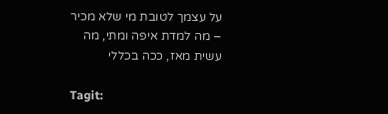על עצמך לטובת מי שלא מכיר – מה למדת איפה ומתי, מה עשית מאז, ככה בכללי

Tagit: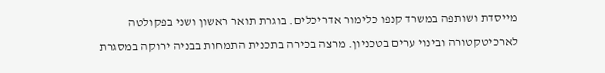מייסדת ושותפה במשרד קנפו כלימור אדריכלים. בוגרת תואר ראשון ושני בפקולטה לארכיטקטורה ובינוי ערים בטכניון. מרצה בכירה בתכנית התמחות בבניה ירוקה במסגרת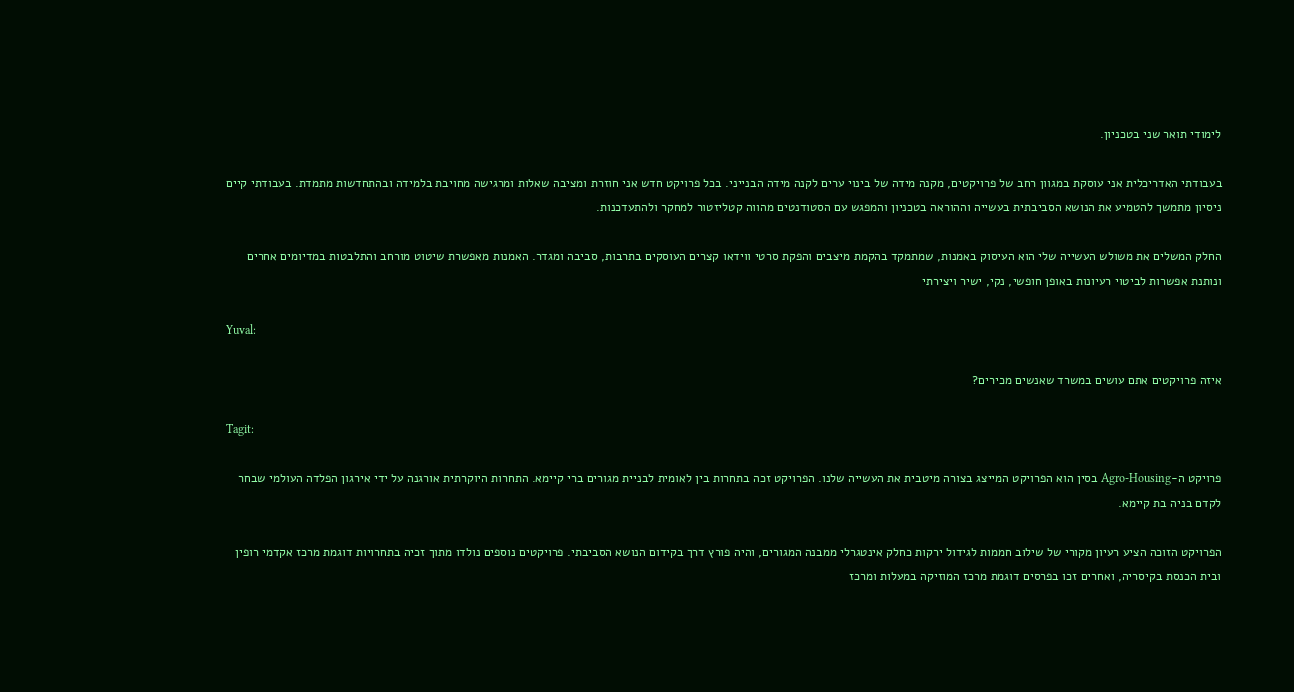לימודי תואר שני בטכניון.

בעבודתי האדריכלית אני עוסקת במגוון רחב של פרויקטים, מקנה מידה של בינוי ערים לקנה מידה הבנייני. בכל פרויקט חדש אני חוזרת ומציבה שאלות ומרגישה מחויבת בלמידה ובהתחדשות מתמדת. בעבודתי קיים ניסיון מתמשך להטמיע את הנושא הסביבתית בעשייה וההוראה בטכניון והמפגש עם הסטודנטים מהווה קטליזטור למחקר ולהתעדכנות.

החלק המשלים את משולש העשייה שלי הוא העיסוק באמנות, שמתמקד בהקמת מיצבים והפקת סרטי ווידאו קצרים העוסקים בתרבות, סביבה ומגדר. האמנות מאפשרת שיטוט מורחב והתלבטות במדיומים אחרים ונותנת אפשרות לביטוי רעיונות באופן חופשי, נקי, ישיר ויצירתי

Yuval:

איזה פרויקטים אתם עושים במשרד שאנשים מכירים?

Tagit:

פרויקט ה-Agro-Housing בסין הוא הפרויקט המייצג בצורה מיטבית את העשייה שלנו. הפרויקט זכה בתחרות בין לאומית לבניית מגורים ברי קיימא. התחרות היוקרתית אורגנה על ידי אירגון הפלדה העולמי שבחר לקדם בניה בת קיימא.

הפרויקט הזוכה הציע רעיון מקורי של שילוב חממות לגידול ירקות כחלק אינטגרלי ממבנה המגורים, והיה פורץ דרך בקידום הנושא הסביבתי. פרויקטים נוספים נולדו מתוך זכיה בתחרויות דוגמת מרכז אקדמי רופין ובית הכנסת בקיסריה, ואחרים זכו בפרסים דוגמת מרכז המוזיקה במעלות ומרכז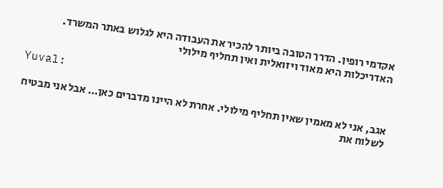אקדמי רופין. הדרך הטובה ביותר להכיר את העבודה היא לגלוש באתר המשרד. האדריכלות היא מאוד ויזואלית ואין תחליף מילולי

Yuval:

אגב, אני לא מאמין שאין תחליף מילולי. אחרת לא היינו מדברים כאן… אבל אני מבטיח לשלוח את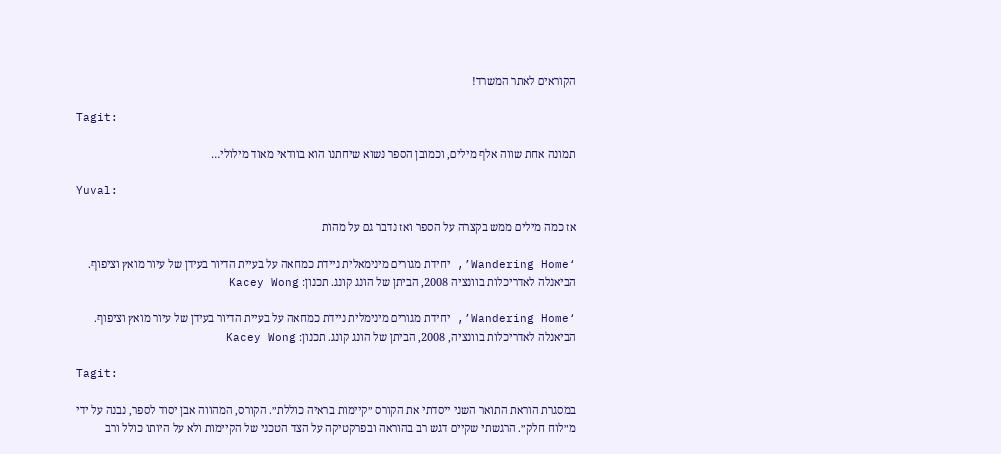הקוראים לאתר המשרד!

Tagit:

תמונה אחת שווה אלף מילים, וכמובן הספר נשוא שיחתנו הוא בוודאי מאוד מילולי…

Yuval:

אז כמה מילים ממש בקצרה על הספר ואז נדבר גם על מהות

‘Wandering Home’, יחידת מגורים מינימאלית ניידת כמחאה על בעיית הדיור בעידן של עיור מואץ וציפוף. הביאנלה לאדריכלות בוונציה 2008, הביתן של הונג קונג. תכנון: Kacey Wong

‘Wandering Home’, יחידת מגורים מינימלית ניידת כמחאה על בעיית הדיור בעידן של עיור מואץ וציפוף. הביאנלה לאדריכלות בוונציה, 2008, הביתן של הונג קונג. תכנון: Kacey Wong

Tagit:

במסגרת הוראת התואר השני ייסדתי את הקורס ״קיימות בראיה כוללת״. הקורס, המהווה אבן יסוד לספר, נבנה על ידי מ״לוח חלק״. הרגשתי שקיים דגש רב בהוראה ובפרקטיקה על הצד הטכני של הקיימות ולא על היותו כולל ורב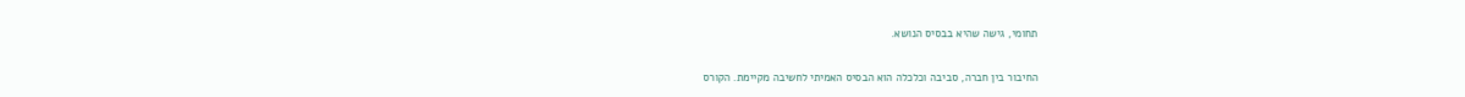תחומי, גישה שהיא בבסיס הנושא.

החיבור בין חברה, סביבה וכלכלה הוא הבסיס האמיתי לחשיבה מקיימת. הקורס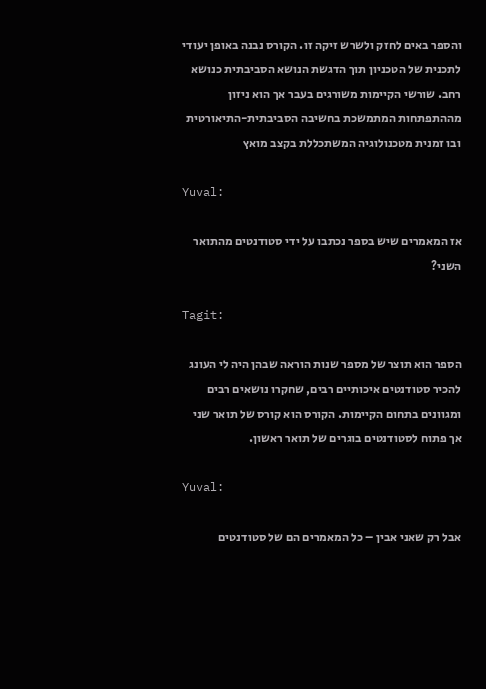והספר באים לחזק ולשרש זיקה זו. הקורס נבנה באופן יעודי לתכנית של הטכניון תוך הדגשת הנושא הסביבתית כנושא רחב. שורשי הקיימות משורגים בעבר אך הוא ניזון מההתפתחות המתמשכת בחשיבה הסביבתית-התיאורטית ובו זמנית מטכנולוגיה המשתכללת בקצב מואץ

Yuval:

אז המאמרים שיש בספר נכתבו על ידי סטודנטים מהתואר השני?

Tagit:

הספר הוא תוצר של מספר שנות הוראה שבהן היה לי העונג להכיר סטודנטים איכותיים רבים, שחקרו נושאים רבים ומגוונים בתחום הקיימות. הקורס הוא קורס של תואר שני אך פתוח לסטודנטים בוגרים של תואר ראשון.

Yuval:

אבל רק שאני אבין – כל המאמרים הם של סטודנטים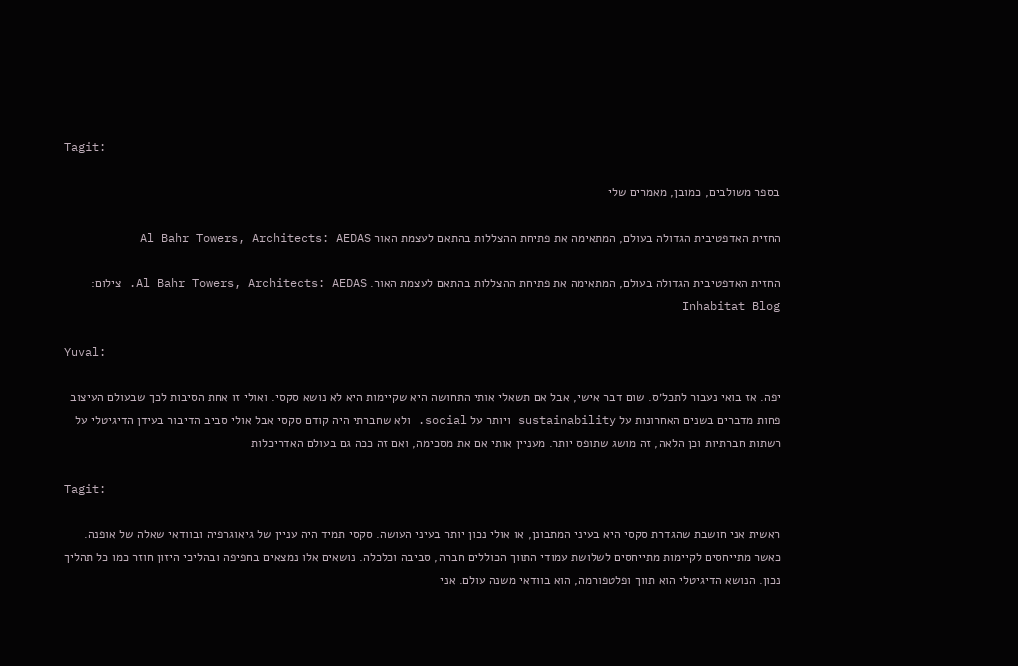Tagit:

בספר משולבים, כמובן, מאמרים שלי

החזית האדפטיבית הגדולה בעולם, המתאימה את פתיחת ההצללות בהתאם לעצמת האור Al Bahr Towers, Architects: AEDAS

החזית האדפטיבית הגדולה בעולם, המתאימה את פתיחת ההצללות בהתאם לעצמת האור. Al Bahr Towers, Architects: AEDAS. צילום: Inhabitat Blog

Yuval:

יפה. אז בואי נעבור לתכל׳ס. שום דבר אישי, אבל אם תשאלי אותי התחושה היא שקיימות היא לא נושא סקסי. ואולי זו אחת הסיבות לכך שבעולם העיצוב פחות מדברים בשנים האחרונות על sustainability ויותר על social. ולא שחברתי היה קודם סקסי אבל אולי סביב הדיבור בעידן הדיגיטלי על רשתות חברתיות וכן הלאה, זה מושג שתופס יותר. מעניין אותי אם את מסכימה, ואם זה ככה גם בעולם האדריכלות

Tagit:

ראשית אני חושבת שהגדרת סקסי היא בעיני המתבונן, או אולי נכון יותר בעיני העושה. סקסי תמיד היה עניין של גיאוגרפיה ובוודאי שאלה של אופנה. כאשר מתייחסים לקיימות מתייחסים לשלושת עמודי התווך הכוללים חברה, סביבה וכלכלה. נושאים אלו נמצאים בחפיפה ובהליכי היזון חוזר כמו כל תהליך נכון. הנושא הדיגיטלי הוא תווך ופלטפורמה, הוא בוודאי משנה עולם. אני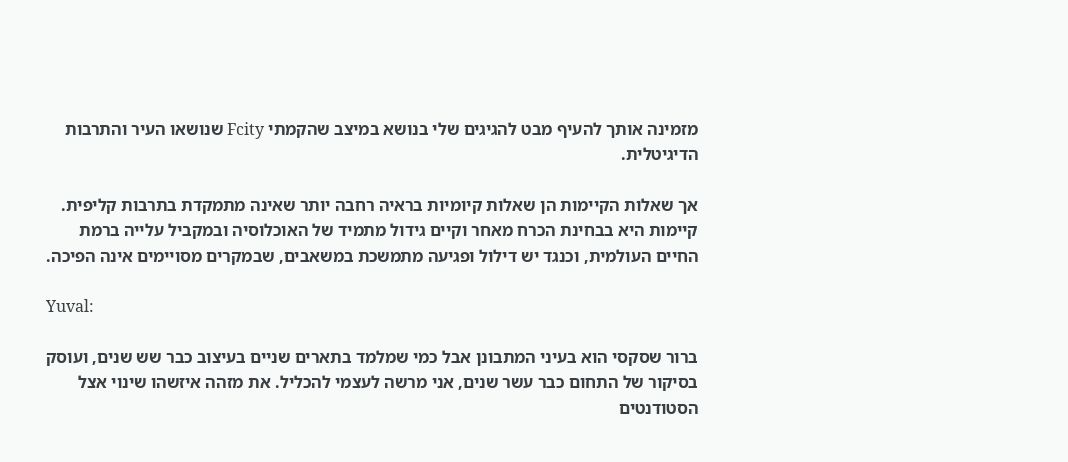מזמינה אותך להעיף מבט להגיגים שלי בנושא במיצב שהקמתי Fcity שנושאו העיר והתרבות הדיגיטלית.

אך שאלות הקיימות הן שאלות קיומיות בראיה רחבה יותר שאינה מתמקדת בתרבות קליפית. קיימות היא בבחינת הכרח מאחר וקיים גידול מתמיד של האוכלוסיה ובמקביל עלייה ברמת החיים העולמית, וכנגד יש דילול ופגיעה מתמשכת במשאבים, שבמקרים מסויימים אינה הפיכה.

Yuval:

ברור שסקסי הוא בעיני המתבונן אבל כמי שמלמד בתארים שניים בעיצוב כבר שש שנים, ועוסק בסיקור של התחום כבר עשר שנים, אני מרשה לעצמי להכליל. את מזהה איזשהו שינוי אצל הסטודנטים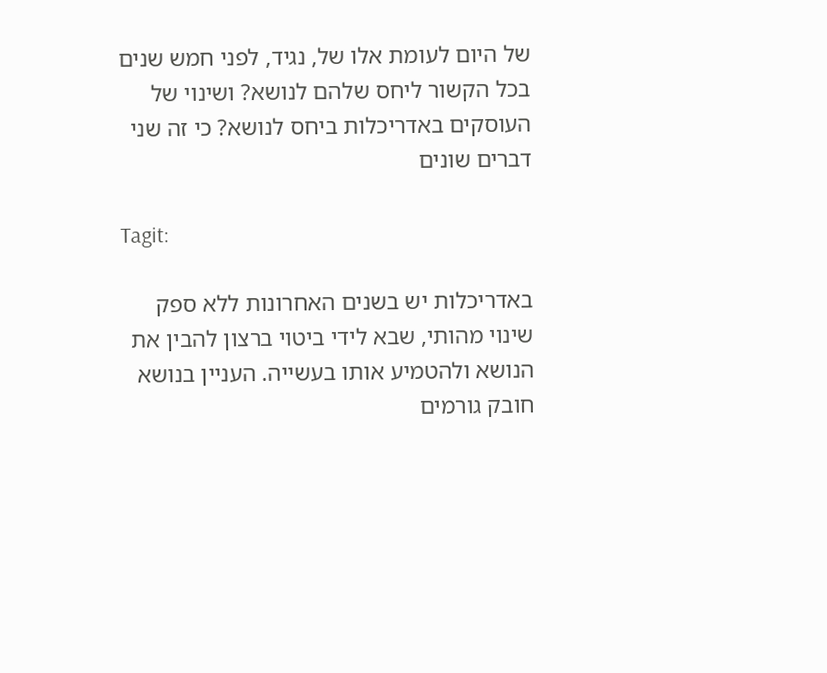של היום לעומת אלו של, נגיד, לפני חמש שנים בכל הקשור ליחס שלהם לנושא? ושינוי של העוסקים באדריכלות ביחס לנושא? כי זה שני דברים שונים

Tagit:

באדריכלות יש בשנים האחרונות ללא ספק שינוי מהותי, שבא לידי ביטוי ברצון להבין את הנושא ולהטמיע אותו בעשייה. העניין בנושא חובק גורמים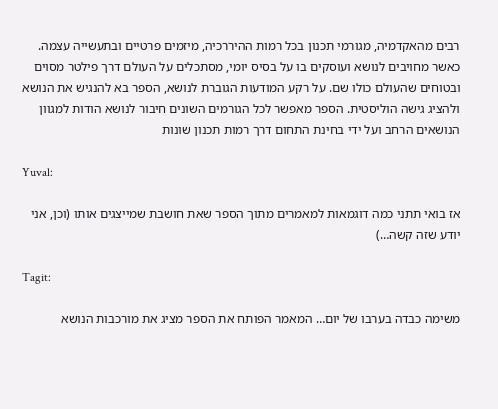רבים מהאקדמיה, מגורמי תכנון בכל רמות ההיררכיה, מיזמים פרטיים ובתעשייה עצמה. כאשר מחויבים לנושא ועוסקים בו על בסיס יומי, מסתכלים על העולם דרך פילטר מסוים ובטוחים שהעולם כולו שם. על רקע המודעות הגוברת לנושא, הספר בא להנגיש את הנושא ולהציג גישה הוליסטית. הספר מאפשר לכל הגורמים השונים חיבור לנושא הודות למגוון הנושאים הרחב ועל ידי בחינת התחום דרך רמות תכנון שונות

Yuval:

אז בואי תתני כמה דוגמאות למאמרים מתוך הספר שאת חושבת שמייצגים אותו (וכן, אני יודע שזה קשה…)

Tagit:

משימה כבדה בערבו של יום… המאמר הפותח את הספר מציג את מורכבות הנושא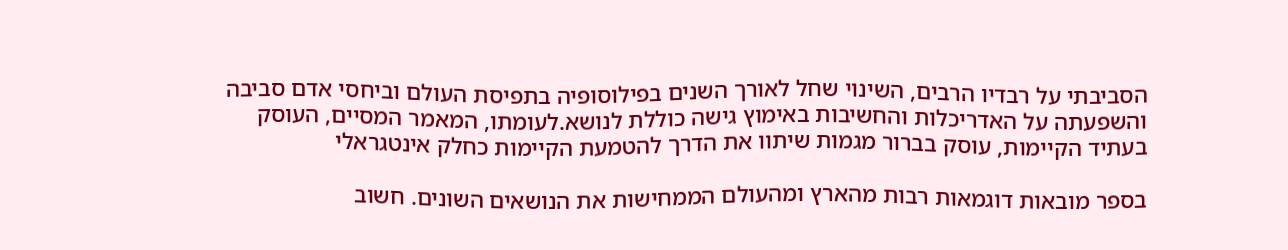הסביבתי על רבדיו הרבים, השינוי שחל לאורך השנים בפילוסופיה בתפיסת העולם וביחסי אדם סביבה והשפעתה על האדריכלות והחשיבות באימוץ גישה כוללת לנושא.לעומתו, המאמר המסיים, העוסק בעתיד הקיימות, עוסק בברור מגמות שיתוו את הדרך להטמעת הקיימות כחלק אינטגראלי

בספר מובאות דוגמאות רבות מהארץ ומהעולם הממחישות את הנושאים השונים. חשוב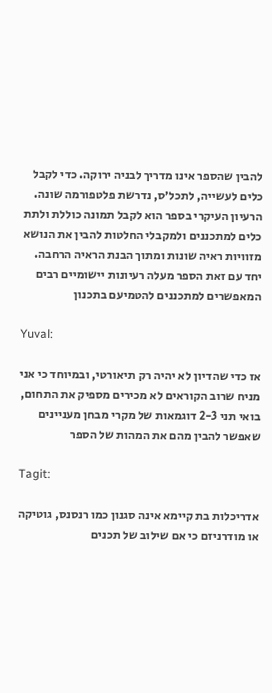להבין שהספר אינו מדריך לבניה ירוקה. כדי לקבל כלים לעשייה, לתכל׳ס, נדרשת פלטפורמה שונה. הרעיון העיקרי בספר הוא לקבל תמונה כוללת ולתת כלים למתכננים ולמקבלי החלטות להבין את הנושא מזוויות ראיה שונות ומתוך הבנת הראיה הרחבה. יחד עם זאת הספר מעלה רעיונות יישומיים רבים המאפשרים למתכננים להטמיעם בתכנון

Yuval:

אז כדי שהדיון לא יהיה רק תיאורטי, ובמיוחד כי אני מניח שרוב הקוראים לא מכירים מספיק את התחום, בואי תני 2-3 דוגמאות של מקרי מבחן מעניינים שאפשר להבין מהם את המהות של הספר

Tagit:

אדריכלות בת קיימא אינה סגנון כמו רנסנס, גוטיקה או מודרניזם כי אם שילוב של תכנים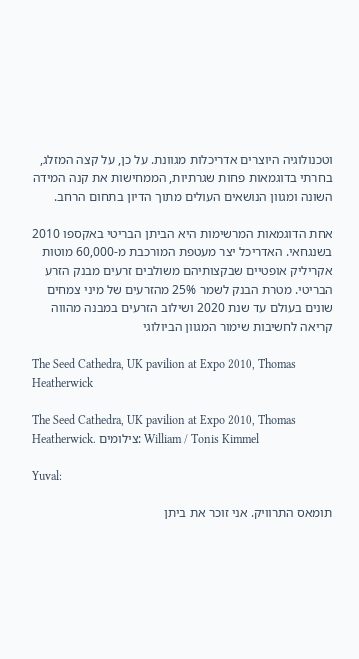וטכנולוגיה היוצרים אדריכלות מגוונת. על כן, על קצה המזלג, בחרתי בדוגמאות פחות שגרתיות, הממחישות את קנה המידה השונה ומגוון הנושאים העולים מתוך הדיון בתחום הרחב.

אחת הדוגמאות המרשימות היא הביתן הבריטי באקספו 2010 בשנגחאי. האדריכל יצר מעטפת המורכבת מ-60,000 מוטות אקריליק אופטיים שבקצותיהם משולבים זרעים מבנק הזרע הבריטי. מטרת הבנק לשמר 25% מהזרעים של מיני צמחים שונים בעולם עד שנת 2020 ושילוב הזרעים במבנה מהווה קריאה לחשיבות שימור המגוון הביולוגי

The Seed Cathedra, UK pavilion at Expo 2010, Thomas Heatherwick

The Seed Cathedra, UK pavilion at Expo 2010, Thomas Heatherwick. צילומים: William / Tonis Kimmel

Yuval:

תומאס התרוויק. אני זוכר את ביתן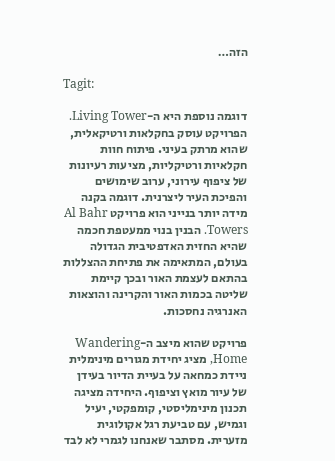הזה…

Tagit:

דוגמה נוספת היא ה-Living Tower. הפרויקט עוסק בחקלאות ורטיקאלית, שהוא מרתק בעיני. פיתוח חוות חקלאיות ורטיקליות, מציעות רעיונות של ציפוף עירוני, ערוב שימושים והפיכת העיר ליצרנית. דוגמה בקנה מידה יותר בנייני הוא פרויקט Al Bahr Towers. הבנין בנוי ממעטפת חכמה שהיא החזית האדפטיבית הגדולה בעולם, המתאימה את פתיחת ההצללות בהתאם לעצמת האור ובכך קיימת שליטה בכמות האור והקרינה והוצאות האנרגיה נחסכות.

פרויקט שהוא מיצב ה-Wandering Home, מציג יחידת מגורים מינימלית ניידת כמחאה על בעיית הדיור בעידן של עיור מואץ וציפוף. היחידה מציגה תכנון מינימליסטי, קומפקטי, יעיל וגמיש, עם טביעת רגל אקולוגית מזערית. מסתבר שאנחנו לגמרי לא לבד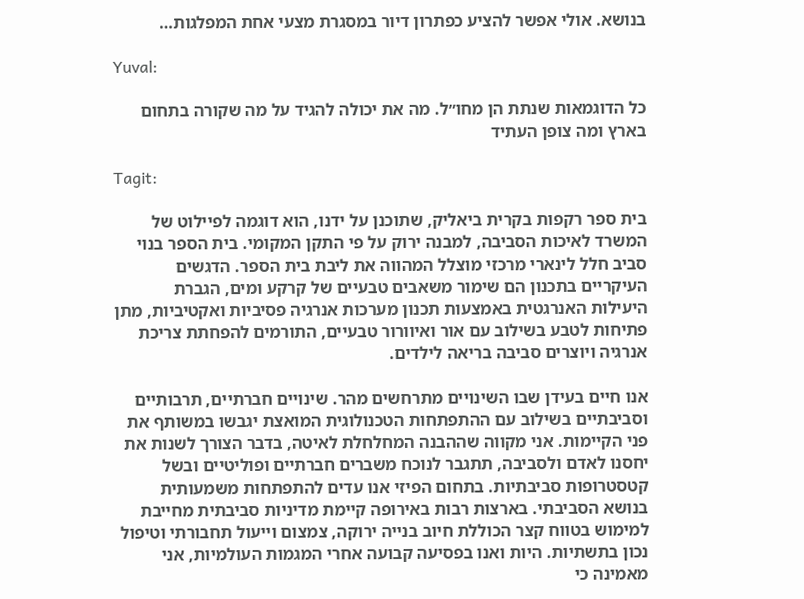בנושא. אולי אפשר להציע כפתרון דיור במסגרת מצעי אחת המפלגות…

Yuval:

כל הדוגמאות שנתת הן מחו״ל. מה את יכולה להגיד על מה שקורה בתחום בארץ ומה צופן העתיד

Tagit:

בית ספר רקפות בקרית ביאליק, שתוכנן על ידנו, הוא דוגמה לפיילוט של המשרד לאיכות הסביבה, למבנה ירוק על פי התקן המקומי. בית הספר בנוי סביב חלל לינארי מרכזי מוצלל המהווה את ליבת בית הספר. הדגשים העיקריים בתכנון הם שימור משאבים טבעיים של קרקע ומים, הגברת היעילות האנרגטית באמצעות תכנון מערכות אנרגיה פסיביות ואקטיביות, מתן פתיחות לטבע בשילוב עם אור ואיוורור טבעיים, התורמים להפחתת צריכת אנרגיה ויוצרים סביבה בריאה לילדים.

אנו חיים בעידן שבו השינויים מתרחשים מהר. שינויים חברתיים, תרבותיים וסביבתיים בשילוב עם ההתפתחות הטכנולוגית המואצת יגבשו במשותף את פני הקיימות. אני מקווה שההבנה המחלחלת לאיטה, בדבר הצורך לשנות את יחסנו לאדם ולסביבה, תתגבר לנוכח משברים חברתיים ופוליטיים ובשל קטסטרופות סביבתיות. בתחום הפיזי אנו עדים להתפתחות משמעותית בנושא הסביבתי. בארצות רבות באירופה קיימת מדיניות סביבתית מחייבת למימוש בטווח קצר הכוללת חיוב בנייה ירוקה, צמצום וייעול תחבורתי וטיפול נכון בתשתיות. היות ואנו בפסיעה קבועה אחרי המגמות העולמיות, אני מאמינה כי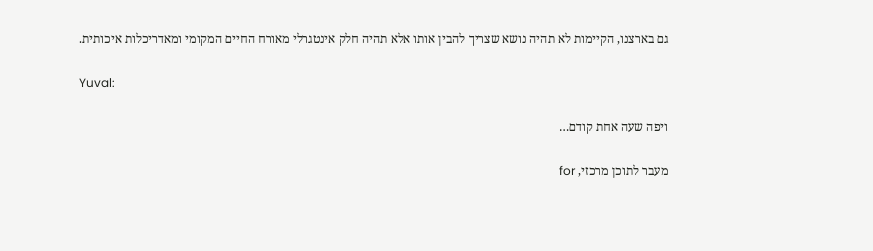גם בארצנו, הקיימות לא תהיה נושא שצריך להבין אותו אלא תהיה חלק אינטגרלי מאורח החיים המקומי ומאדריכלות איכותית.

Yuval:

ויפה שעה אחת קודם…

מעבר לתוכן מרכזי, for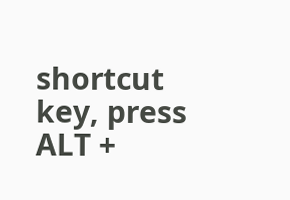shortcut key, press ALT +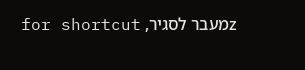zמעבר לסגיר, for shortcut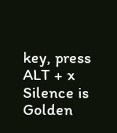key, press ALT + x
Silence is Golden